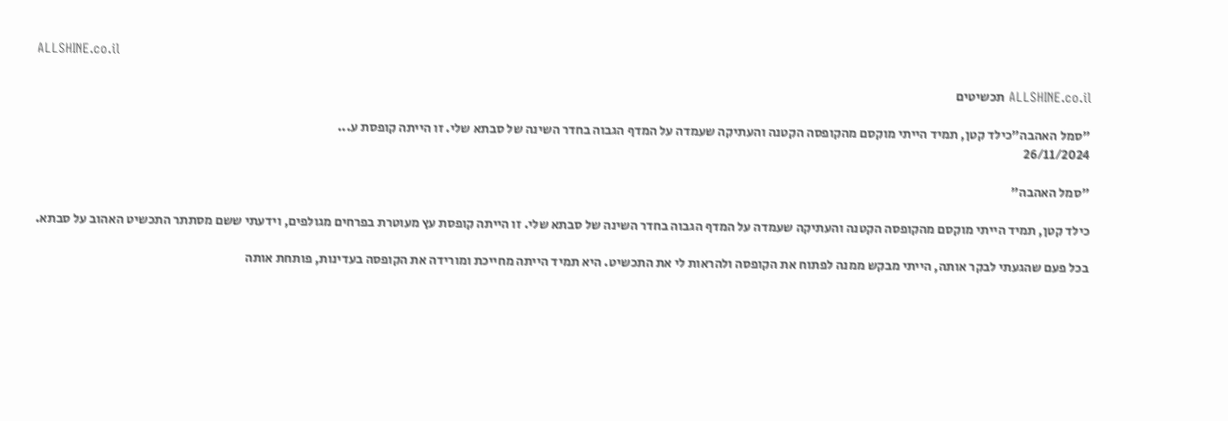ALLSHINE.co.il

ALLSHINE.co.il תכשיטים

"סמל האהבה"כילד קטן, תמיד הייתי מוקסם מהקופסה הקטנה והעתיקה שעמדה על המדף הגבוה בחדר השינה של סבתא שלי. זו הייתה קופסת ע...
26/11/2024

"סמל האהבה"

כילד קטן, תמיד הייתי מוקסם מהקופסה הקטנה והעתיקה שעמדה על המדף הגבוה בחדר השינה של סבתא שלי. זו הייתה קופסת עץ מעוטרת בפרחים מגולפים, וידעתי ששם מסתתר התכשיט האהוב על סבתא.

בכל פעם שהגעתי לבקר אותה, הייתי מבקש ממנה לפתוח את הקופסה ולהראות לי את התכשיט. היא תמיד הייתה מחייכת ומורידה את הקופסה בעדינות, פותחת אותה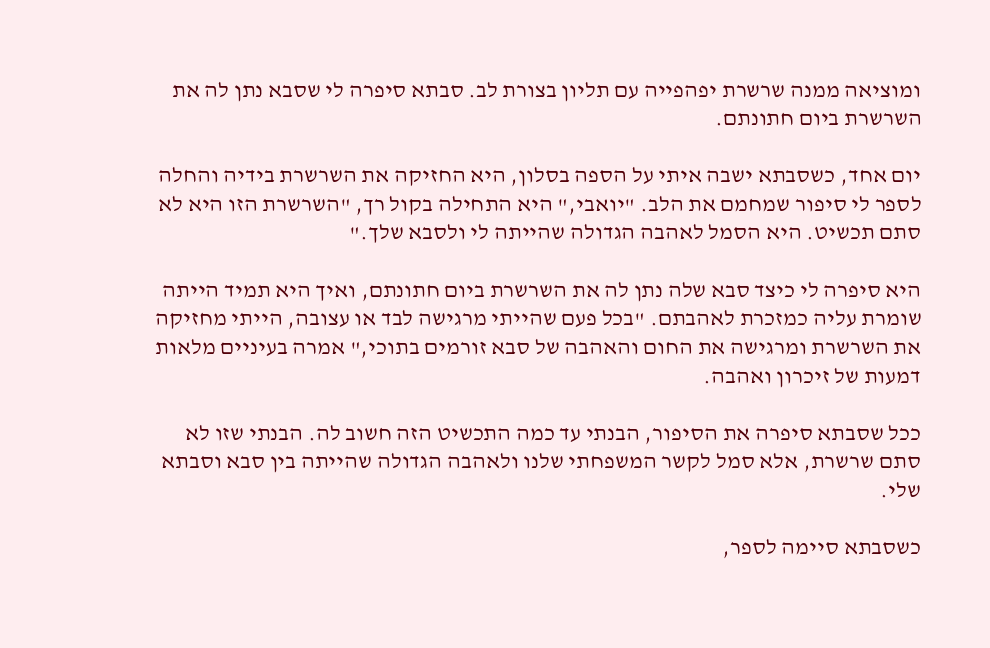ומוציאה ממנה שרשרת יפהפייה עם תליון בצורת לב. סבתא סיפרה לי שסבא נתן לה את השרשרת ביום חתונתם.

יום אחד, כשסבתא ישבה איתי על הספה בסלון, היא החזיקה את השרשרת בידיה והחלה לספר לי סיפור שמחמם את הלב. "יואבי," היא התחילה בקול רך, "השרשרת הזו היא לא סתם תכשיט. היא הסמל לאהבה הגדולה שהייתה לי ולסבא שלך."

היא סיפרה לי כיצד סבא שלה נתן לה את השרשרת ביום חתונתם, ואיך היא תמיד הייתה שומרת עליה כמזכרת לאהבתם. "בכל פעם שהייתי מרגישה לבד או עצובה, הייתי מחזיקה את השרשרת ומרגישה את החום והאהבה של סבא זורמים בתוכי," אמרה בעיניים מלאות דמעות של זיכרון ואהבה.

ככל שסבתא סיפרה את הסיפור, הבנתי עד כמה התכשיט הזה חשוב לה. הבנתי שזו לא סתם שרשרת, אלא סמל לקשר המשפחתי שלנו ולאהבה הגדולה שהייתה בין סבא וסבתא שלי.

כשסבתא סיימה לספר,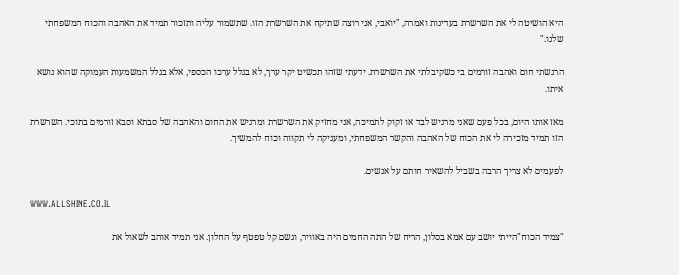היא הושיטה לי את השרשרת בעדינות ואמרה, "יואבי, אני רוצה שתיקח את השרשרת הזו. שתשמור עליה ותזכור תמיד את האהבה והכוח המשפחתי שלנו."

הרגשתי חום ואהבה זורמים בי כשקיבלתי את השרשרת. ידעתי שזהו תכשיט יקר ערך, לא בגלל ערכו הכספי, אלא בגלל המשמעות העמוקה שהוא נושא איתו.

מאז אותו היום, בכל פעם שאני מרגיש לבד או זקוק לתמיכה, אני מחזיק את השרשרת ומרגיש את החום והאהבה של סבתא וסבא זורמים בתוכי. השרשרת הזו תמיד מזכירה לי את הכוח של האהבה והקשר המשפחתי, ומעניקה לי תקווה וכוח להמשיך.

לפעמים לא צריך הרבה בשביל להשאיר חותם על אנשים.

WWW.ALLSHINE.CO.IL

"צמיד הכוח"הייתי יושב עם אמא בסלון, הריח של התה החמים היה באוויר, וגשם קל טפטף על החלון. אני תמיד אוהב לשאול את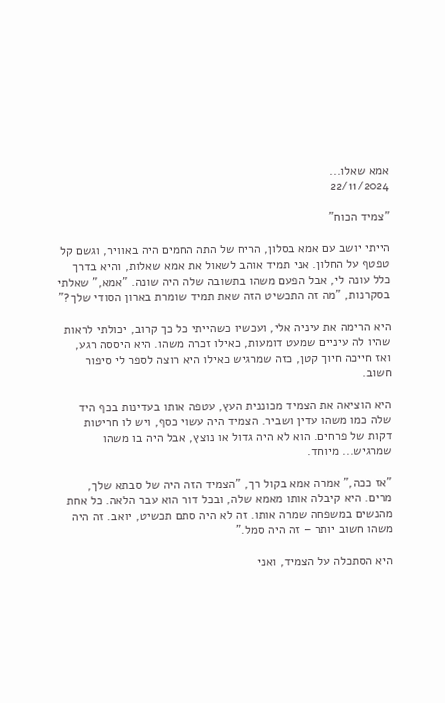אמא שאלו...
22/11/2024

"צמיד הכוח"

הייתי יושב עם אמא בסלון, הריח של התה החמים היה באוויר, וגשם קל טפטף על החלון. אני תמיד אוהב לשאול את אמא שאלות, והיא בדרך כלל עונה לי, אבל הפעם משהו בתשובה שלה היה שונה. "אמא," שאלתי בסקרנות, "מה זה התכשיט הזה שאת תמיד שומרת בארון הסודי שלך?"

היא הרימה את עיניה אלי, ועכשיו כשהייתי כל כך קרוב, יכולתי לראות שהיו לה עיניים שמעט דומעות, כאילו זכרה משהו. היא היססה רגע, ואז חייכה חיוך קטן, כזה שמרגיש כאילו היא רוצה לספר לי סיפור חשוב.

היא הוציאה את הצמיד מכוננית העץ, עטפה אותו בעדינות בכף היד שלה כמו משהו עדין ושביר. הצמיד היה עשוי כסף, ויש לו חריטות דקות של פרחים. הוא לא היה גדול או נוצץ, אבל היה בו משהו שמרגיש... מיוחד.

"אז ככה," אמרה אמא בקול רך, "הצמיד הזה היה של סבתא שלך, מרים. היא קיבלה אותו מאמא שלה, ובכל דור הוא עבר הלאה. כל אחת מהנשים במשפחה שמרה אותו. זה לא היה סתם תכשיט, יואב. זה היה משהו חשוב יותר – זה היה סמל."

היא הסתכלה על הצמיד, ואני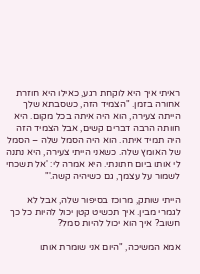ראיתי איך היא לוקחת רגע, כאילו היא חוזרת אחורה בזמן. "הצמיד הזה, כשסבתא שלך הייתה צעירה, הוא היה איתה בכל מקום. היא חוותה הרבה דברים קשים, אבל הצמיד הזה היה תמיד איתה. הוא היה הסמל שלה – הסמל של האומץ שלה. כשאני הייתי צעירה, היא נתנה לי אותו ביום חתונתי. היא אמרה לי: 'אל תשכחי לשמור על עצמך, גם כשיהיה קשה.'"

הייתי שותק, מרוכז בסיפור שלה, אבל לא לגמרי מבין. איך תכשיט קטן יכול להיות כל כך חשוב? איך הוא יכול להיות סמל?

אמא המשיכה, "היום אני שומרת אותו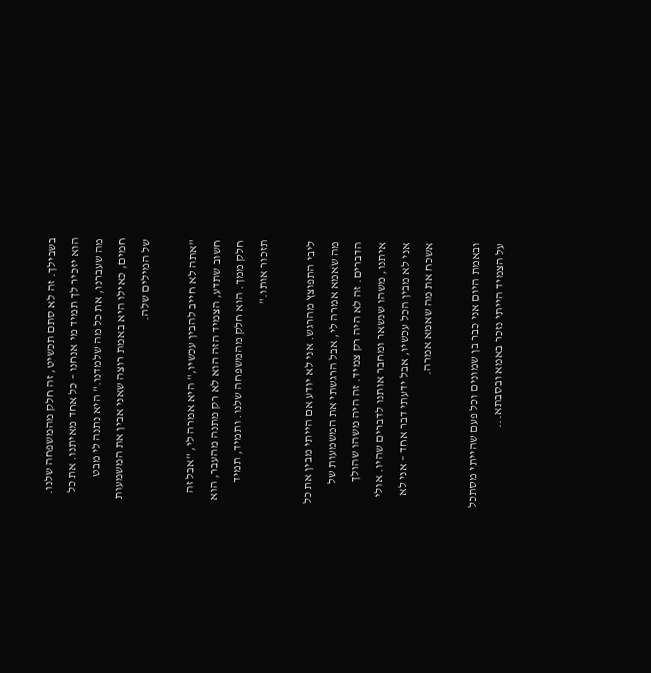בשבילך. זה לא סתם תכשיט, זה חלק מהמשפחה שלנו. הוא יזכיר לך תמיד מי אנחנו – כל אחד מאיתנו. את כל מה שעברנו, את כל מה שלמדנו." היא נתנה לי מבט חמים, כאילו היא באמת רוצה שאני אבין את המשמעות של המילים שלה.

"אתה לא חייב להבין עכשיו," היא אמרה לי, "אבל זה חשוב שתדע, הצמיד הזה הוא לא רק מתנה מהעבר, הוא חלק ממך. הוא חלק מהמשפחה שלנו. ותמיד, תמיד תזכור אותו."

ליבי התפוצץ מהרגש. אני לא יודע אם הייתי מבין את כל מה שאמא אמרה לי, אבל הרגשתי את המשמעות של הדברים. זה לא היה רק צמיד. זה היה משהו שהולך איתנו, משהו שנשאר ומחבר אותנו לדברים שהיו. אולי אני לא מבין הכל עכשיו, אבל ידעתי דבר אחד – אני לא אשכח את מה שאמא אמרה.

ובאמת היום אני כבר בן שמונים וכל פעם שהייתי מסתכל על הצמיד הייתי נזכר באמא ובסבתא...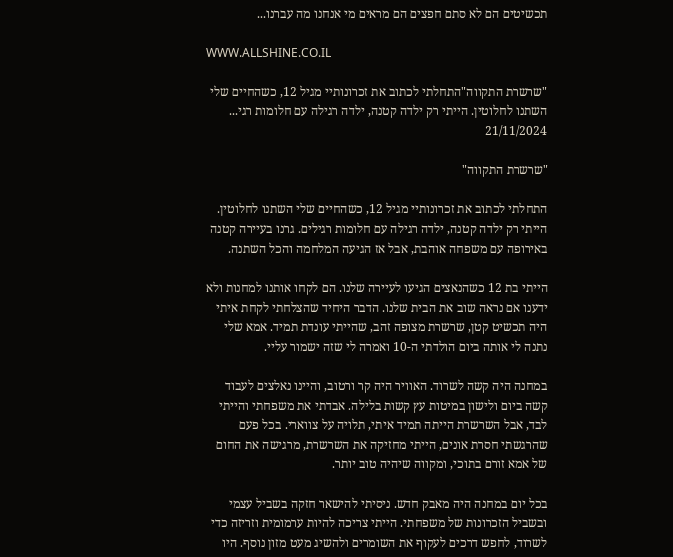תכשיטים הם לא סתם חפצים הם מראים מי אנחנו מה עברנו...

WWW.ALLSHINE.CO.IL

"שרשרת התקווה"התחלתי לכתוב את זכרונותיי מגיל 12, כשהחיים שלי השתנו לחלוטין. הייתי רק ילדה קטנה, ילדה רגילה עם חלומות רגי...
21/11/2024

"שרשרת התקווה"

התחלתי לכתוב את זכרונותיי מגיל 12, כשהחיים שלי השתנו לחלוטין. הייתי רק ילדה קטנה, ילדה רגילה עם חלומות רגילים. גרנו בעיירה קטנה באירופה עם משפחה אוהבת, אבל אז הגיעה המלחמה והכל השתנה.

הייתי בת 12 כשהנאצים הגיעו לעיירה שלנו. הם לקחו אותנו למחנות ולא ידענו אם נראה שוב את הבית שלנו. הדבר היחיד שהצלחתי לקחת איתי היה תכשיט קטן, שרשרת מצופה זהב, שהייתי עונדת תמיד. אמא שלי נתנה לי אותה ביום הולדתי ה-10 ואמרה לי שזה ישמור עליי.

במחנה היה קשה לשרוד. האוויר היה קר ורטוב, והיינו נאלצים לעבוד קשה ביום ולישון במיטות עץ קשות בלילה. אבדתי את משפחתי והייתי לבד, אבל השרשרת הייתה תמיד איתי, תלויה על צווארי. בכל פעם שהרגשתי חסרת אונים, הייתי מחזיקה את השרשרת, מרגישה את החום של אמא זורם בתוכי, ומקווה שיהיה טוב יותר.

בכל יום במחנה היה מאבק חדש. ניסיתי להישאר חזקה בשביל עצמי ובשביל הזכרונות של משפחתי. הייתי צריכה להיות ערמומית וזריזה כדי לשרוד, לחפש דרכים לעקוף את השומרים ולהשיג מעט מזון נוסף. היו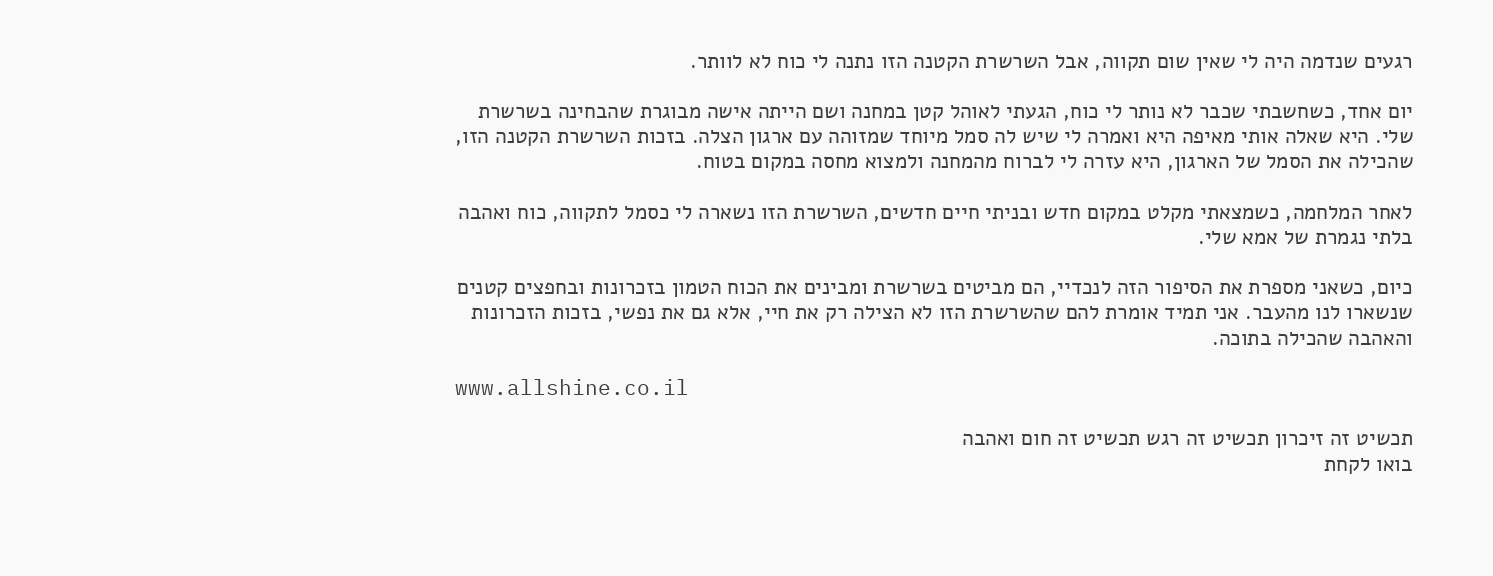רגעים שנדמה היה לי שאין שום תקווה, אבל השרשרת הקטנה הזו נתנה לי כוח לא לוותר.

יום אחד, כשחשבתי שכבר לא נותר לי כוח, הגעתי לאוהל קטן במחנה ושם הייתה אישה מבוגרת שהבחינה בשרשרת שלי. היא שאלה אותי מאיפה היא ואמרה לי שיש לה סמל מיוחד שמזוהה עם ארגון הצלה. בזכות השרשרת הקטנה הזו, שהכילה את הסמל של הארגון, היא עזרה לי לברוח מהמחנה ולמצוא מחסה במקום בטוח.

לאחר המלחמה, כשמצאתי מקלט במקום חדש ובניתי חיים חדשים, השרשרת הזו נשארה לי כסמל לתקווה, כוח ואהבה בלתי נגמרת של אמא שלי.

כיום, כשאני מספרת את הסיפור הזה לנכדיי, הם מביטים בשרשרת ומבינים את הכוח הטמון בזכרונות ובחפצים קטנים שנשארו לנו מהעבר. אני תמיד אומרת להם שהשרשרת הזו לא הצילה רק את חיי, אלא גם את נפשי, בזכות הזכרונות והאהבה שהכילה בתוכה.

www.allshine.co.il

תכשיט זה זיכרון תכשיט זה רגש תכשיט זה חום ואהבה
בואו לקחת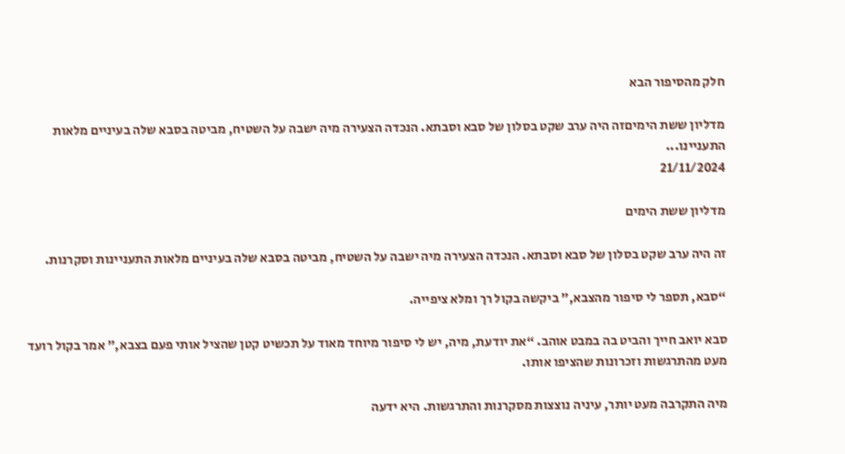חלק מהסיפור הבא

מדליון ששת הימיםזה היה ערב שקט בסלון של סבא וסבתא. הנכדה הצעירה מיה ישבה על השטיח, מביטה בסבא שלה בעיניים מלאות התעניינו...
21/11/2024

מדליון ששת הימים

זה היה ערב שקט בסלון של סבא וסבתא. הנכדה הצעירה מיה ישבה על השטיח, מביטה בסבא שלה בעיניים מלאות התעניינות וסקרנות.

“סבא, תספר לי סיפור מהצבא,” ביקשה בקול רך ומלא ציפייה.

סבא יואב חייך והביט בה במבט אוהב. “את יודעת, מיה, יש לי סיפור מיוחד מאוד על תכשיט קטן שהציל אותי פעם בצבא,” אמר בקול רועד מעט מהתרגשות וזכרונות שהציפו אותו.

מיה התקרבה מעט יותר, עיניה נוצצות מסקרנות והתרגשות. היא ידעה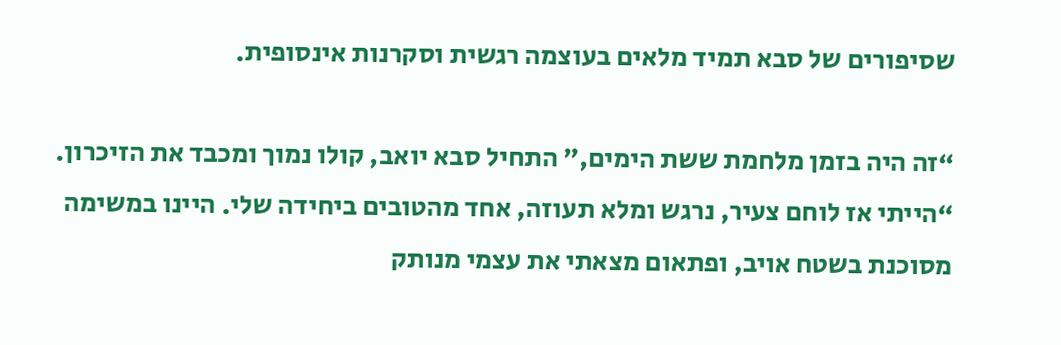שסיפורים של סבא תמיד מלאים בעוצמה רגשית וסקרנות אינסופית.

“זה היה בזמן מלחמת ששת הימים,” התחיל סבא יואב, קולו נמוך ומכבד את הזיכרון. “הייתי אז לוחם צעיר, נרגש ומלא תעוזה, אחד מהטובים ביחידה שלי. היינו במשימה מסוכנת בשטח אויב, ופתאום מצאתי את עצמי מנותק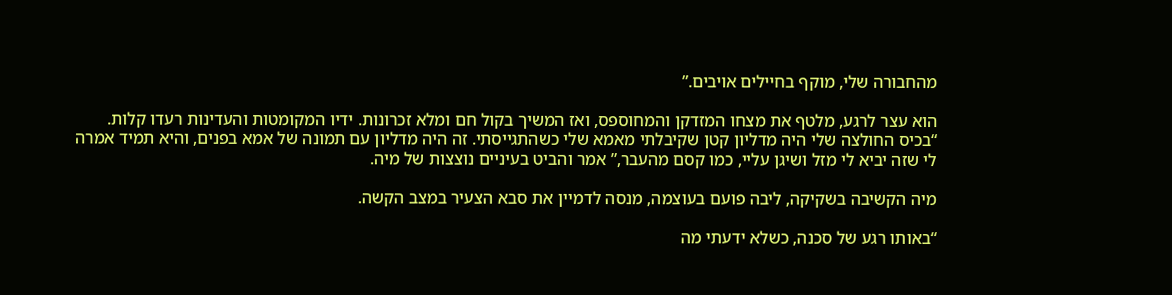מהחבורה שלי, מוקף בחיילים אויבים.”

הוא עצר לרגע, מלטף את מצחו המזדקן והמחוספס, ואז המשיך בקול חם ומלא זכרונות. ידיו המקומטות והעדינות רעדו קלות. “בכיס החולצה שלי היה מדליון קטן שקיבלתי מאמא שלי כשהתגייסתי. זה היה מדליון עם תמונה של אמא בפנים, והיא תמיד אמרה לי שזה יביא לי מזל ושיגן עליי, כמו קסם מהעבר,” אמר והביט בעיניים נוצצות של מיה.

מיה הקשיבה בשקיקה, ליבה פועם בעוצמה, מנסה לדמיין את סבא הצעיר במצב הקשה.

“באותו רגע של סכנה, כשלא ידעתי מה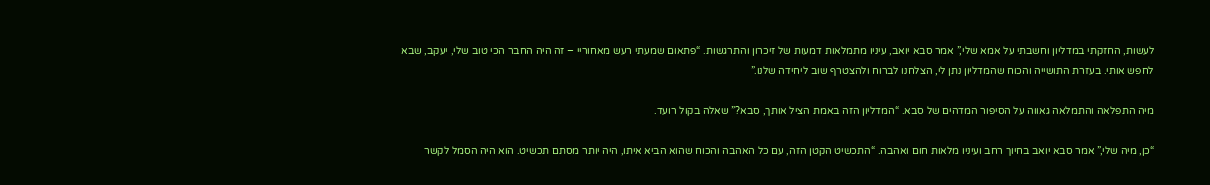לעשות, החזקתי במדליון וחשבתי על אמא שלי,” אמר סבא יואב, עיניו מתמלאות דמעות של זיכרון והתרגשות. “פתאום שמעתי רעש מאחוריי – זה היה החבר הכי טוב שלי, יעקב, שבא לחפש אותי. בעזרת התושייה והכוח שהמדליון נתן לי, הצלחנו לברוח ולהצטרף שוב ליחידה שלנו.”

מיה התפלאה והתמלאה גאווה על הסיפור המדהים של סבא. “המדליון הזה באמת הציל אותך, סבא?” שאלה בקול רועד.

“כן, מיה שלי,” אמר סבא יואב בחיוך רחב ועיניו מלאות חום ואהבה. “התכשיט הקטן הזה, עם כל האהבה והכוח שהוא הביא איתו, היה יותר מסתם תכשיט. הוא היה הסמל לקשר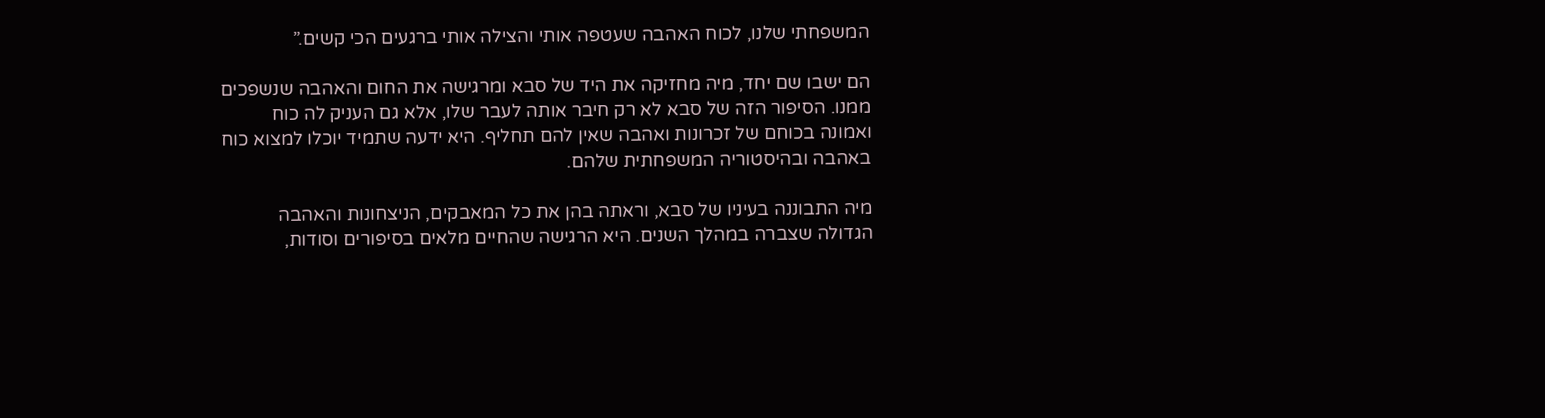המשפחתי שלנו, לכוח האהבה שעטפה אותי והצילה אותי ברגעים הכי קשים.”

הם ישבו שם יחד, מיה מחזיקה את היד של סבא ומרגישה את החום והאהבה שנשפכים ממנו. הסיפור הזה של סבא לא רק חיבר אותה לעבר שלו, אלא גם העניק לה כוח ואמונה בכוחם של זכרונות ואהבה שאין להם תחליף. היא ידעה שתמיד יוכלו למצוא כוח באהבה ובהיסטוריה המשפחתית שלהם.

מיה התבוננה בעיניו של סבא, וראתה בהן את כל המאבקים, הניצחונות והאהבה הגדולה שצברה במהלך השנים. היא הרגישה שהחיים מלאים בסיפורים וסודות,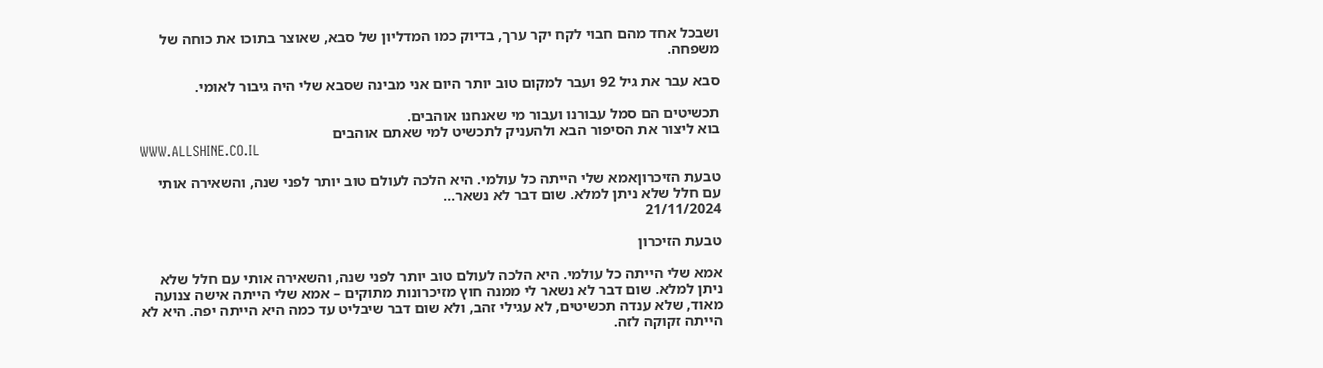ושבכל אחד מהם חבוי לקח יקר ערך, בדיוק כמו המדליון של סבא, שאוצר בתוכו את כוחה של משפחה.

סבא עבר את גיל 92 ועבר למקום טוב יותר היום אני מבינה שסבא שלי היה גיבור לאומי.

תכשיטים הם סמל עבורנו ועבור מי שאנחנו אוהבים.
בוא ליצור את הסיפור הבא ולהעניק לתכשיט למי שאתם אוהבים
WWW.ALLSHINE.CO.IL

טבעת הזיכרוןאמא שלי הייתה כל עולמי. היא הלכה לעולם טוב יותר לפני שנה, והשאירה אותי עם חלל שלא ניתן למלא. שום דבר לא נשאר...
21/11/2024

טבעת הזיכרון

אמא שלי הייתה כל עולמי. היא הלכה לעולם טוב יותר לפני שנה, והשאירה אותי עם חלל שלא ניתן למלא. שום דבר לא נשאר לי ממנה חוץ מזיכרונות מתוקים – אמא שלי הייתה אישה צנועה מאוד, שלא ענדה תכשיטים, לא עגילי זהב, ולא שום דבר שיבליט עד כמה היא הייתה יפה. היא לא הייתה זקוקה לזה.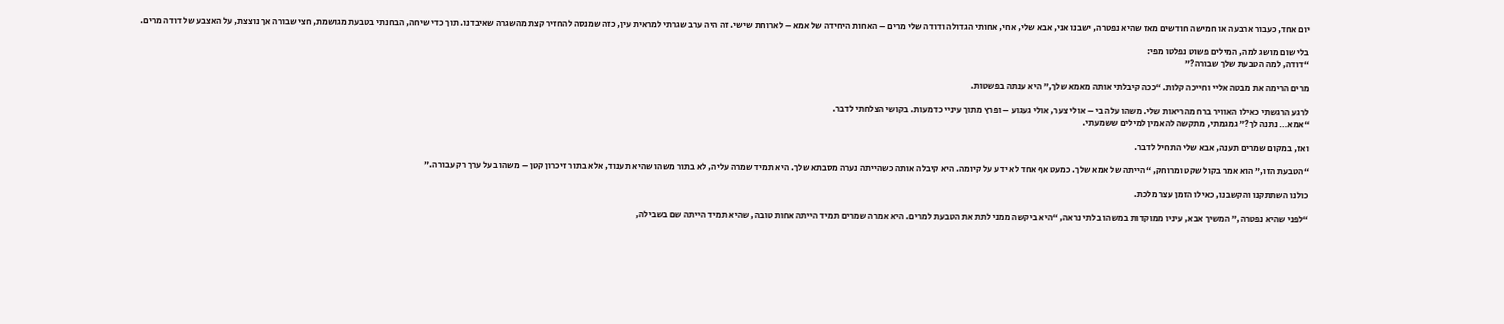יום אחד, כעבור ארבעה או חמישה חודשים מאז שהיא נפטרה, ישבנו אני, אבא שלי, אחי, אחותי הגדולה ודודה שלי מרים – האחות היחידה של אמא – לארוחת שישי. זה היה ערב שגרתי למראית עין, כזה שמנסה להחזיר קצת מהשגרה שאיבדנו. תוך כדי שיחה, הבחנתי בטבעת מגושמת, חצי שבורה אך נוצצת, על האצבע של דודה מרים.

בלי שום מושג למה, המילים פשוט נפלטו מפי:
“דודה, למה הטבעת שלך שבורה?”

מרים הרימה את מבטה אליי וחייכה קלות. “ככה קיבלתי אותה מאמא שלך,” היא ענתה בפשטות.

לרגע הרגשתי כאילו האוויר ברח מהריאות שלי. משהו עלה בי – אולי צער, אולי געגוע – ופרץ מתוך עיניי כדמעות. בקושי הצלחתי לדבר.
“אמא… נתנה לך?” גמגמתי, מתקשה להאמין למילים ששמעתי.

ואז, במקום שמרים תענה, אבא שלי התחיל לדבר.

“הטבעת הזו,” הוא אמר בקול שקט ומרוחק, “הייתה של אמא שלך. כמעט אף אחד לא ידע על קיומה. היא קיבלה אותה כשהייתה נערה מסבתא שלך. היא תמיד שמרה עליה, לא בתור משהו שהיא תענוד, אלא בתור זיכרון קטן – משהו בעל ערך רק עבורה.”

כולנו השתתקנו והקשבנו, כאילו הזמן עצר מלכת.

“לפני שהיא נפטרה,” המשיך אבא, עיניו ממוקדות במשהו בלתי נראה, “היא ביקשה ממני לתת את הטבעת למרים. היא אמרה שמרים תמיד הייתה אחות טובה, שהיא תמיד הייתה שם בשבילה,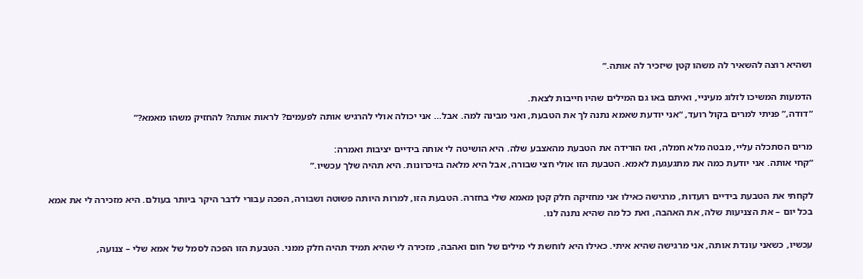ושהיא רוצה להשאיר לה משהו קטן שיזכיר לה אותה.”

הדמעות המשיכו לזלוג מעיניי, ואיתם באו גם המילים שהיו חייבות לצאת.
“דודה,” פניתי למרים בקול רועד, “אני יודעת שאמא נתנה לך את הטבעת, ואני מבינה למה. אבל… אני יכולה אולי להרגיש אותה לפעמים? לראות אותה? להחזיק משהו מאמא?”

מרים הסתכלה עליי, מבטה מלא חמלה, ואז הורידה את הטבעת מהאצבע שלה. היא הושיטה לי אותה בידיים יציבות ואמרה:
“קחי אותה. אני יודעת כמה את מתגעגעת לאמא. הטבעת הזו אולי חצי שבורה, אבל היא מלאה בזיכרונות. היא תהיה שלך עכשיו.”

לקחתי את הטבעת בידיים רועדות, מרגישה כאילו אני מחזיקה חלק קטן מאמא שלי בחזרה. הטבעת הזו, למרות היותה פשוטה ושבורה, הפכה עבורי לדבר היקר ביותר בעולם. היא מזכירה לי את אמא בכל יום – את הצניעות שלה, את האהבה, ואת כל מה שהיא נתנה לנו.

עכשיו, כשאני עונדת אותה, אני מרגישה שהיא איתי. כאילו היא לוחשת לי מילים של חום ואהבה, מזכירה לי שהיא תמיד תהיה חלק ממני. הטבעת הזו הפכה לסמל של אמא שלי – צנועה,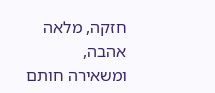חזקה, מלאה אהבה, ומשאירה חותם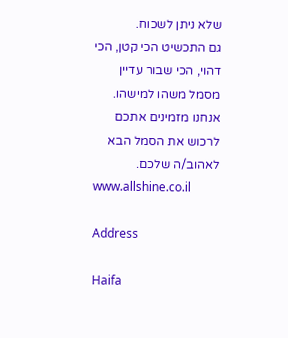שלא ניתן לשכוח.
גם התכשיט הכי קטן, הכי דהוי, הכי שבור עדיין מסמל משהו למישהו.
אנחנו מזמינים אתכם לרכוש את הסמל הבא לאהוב/ה שלכם.
www.allshine.co.il

Address

Haifa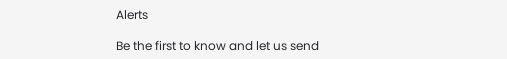Alerts

Be the first to know and let us send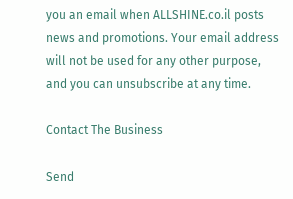you an email when ALLSHINE.co.il posts news and promotions. Your email address will not be used for any other purpose, and you can unsubscribe at any time.

Contact The Business

Send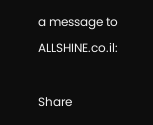a message to ALLSHINE.co.il:

Share